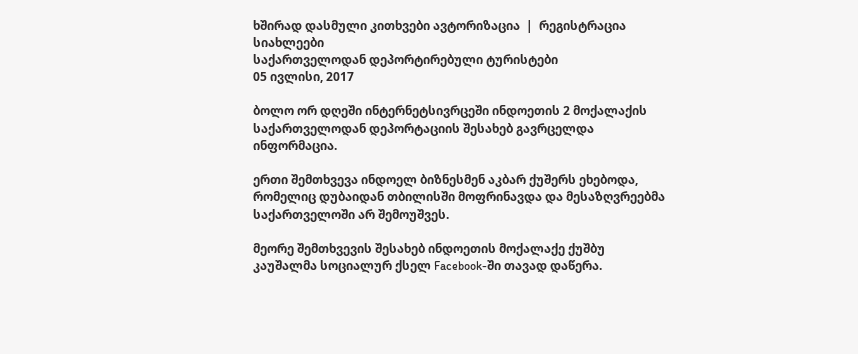ხშირად დასმული კითხვები ავტორიზაცია  |  რეგისტრაცია
სიახლეები
საქართველოდან დეპორტირებული ტურისტები
05 ივლისი, 2017

ბოლო ორ დღეში ინტერნეტსივრცეში ინდოეთის 2 მოქალაქის საქართველოდან დეპორტაციის შესახებ გავრცელდა ინფორმაცია.

ერთი შემთხვევა ინდოელ ბიზნესმენ აკბარ ქუშერს ეხებოდა, რომელიც დუბაიდან თბილისში მოფრინავდა და მესაზღვრეებმა საქართველოში არ შემოუშვეს.

მეორე შემთხვევის შესახებ ინდოეთის მოქალაქე ქუშბუ კაუშალმა სოციალურ ქსელ Facebook-ში თავად დაწერა.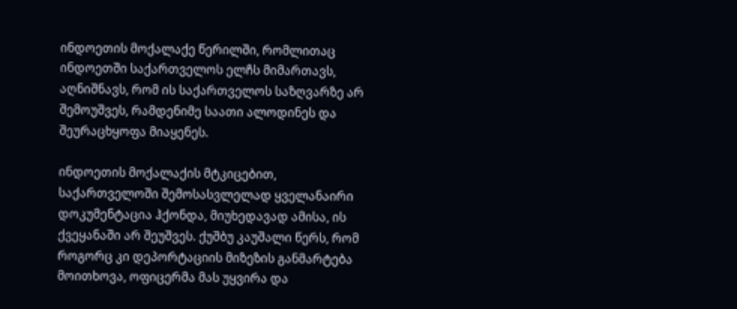ინდოეთის მოქალაქე წერილში, რომლითაც ინდოეთში საქართველოს ელჩს მიმართავს, აღნიშნავს, რომ ის საქართველოს საზღვარზე არ შემოუშვეს, რამდენიმე საათი ალოდინეს და შეურაცხყოფა მიაყენეს.

ინდოეთის მოქალაქის მტკიცებით, საქართველოში შემოსასვლელად ყველანაირი დოკუმენტაცია ჰქონდა, მიუხედავად ამისა, ის ქვეყანაში არ შეუშვეს. ქუშბუ კაუშალი წერს, რომ როგორც კი დეპორტაციის მიზეზის განმარტება მოითხოვა, ოფიცერმა მას უყვირა და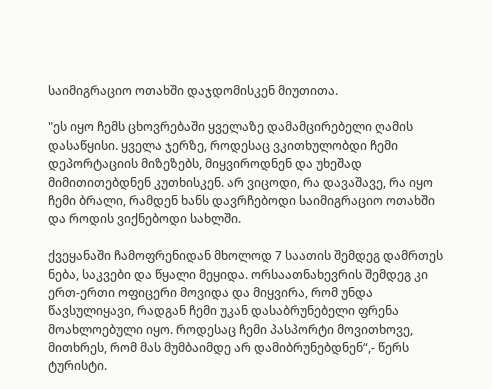საიმიგრაციო ოთახში დაჯდომისკენ მიუთითა.

"ეს იყო ჩემს ცხოვრებაში ყველაზე დამამცირებელი ღამის დასაწყისი. ყველა ჯერზე, როდესაც ვკითხულობდი ჩემი დეპორტაციის მიზეზებს, მიყვიროდნენ და უხეშად მიმითითებდნენ კუთხისკენ. არ ვიცოდი, რა დავაშავე, რა იყო ჩემი ბრალი, რამდენ ხანს დავრჩებოდი საიმიგრაციო ოთახში და როდის ვიქნებოდი სახლში.

ქვეყანაში ჩამოფრენიდან მხოლოდ 7 საათის შემდეგ დამრთეს ნება, საკვები და წყალი მეყიდა. ორსაათნახევრის შემდეგ კი ერთ-ერთი ოფიცერი მოვიდა და მიყვირა, რომ უნდა წავსულიყავი, რადგან ჩემი უკან დასაბრუნებელი ფრენა მოახლოებული იყო. როდესაც ჩემი პასპორტი მოვითხოვე, მითხრეს, რომ მას მუმბაიმდე არ დამიბრუნებდნენ“,- წერს ტურისტი.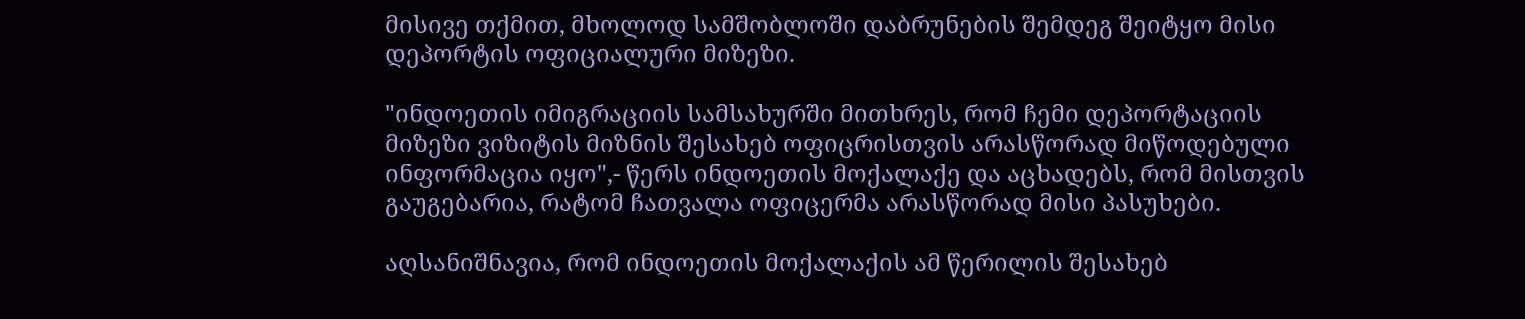მისივე თქმით, მხოლოდ სამშობლოში დაბრუნების შემდეგ შეიტყო მისი დეპორტის ოფიციალური მიზეზი.

"ინდოეთის იმიგრაციის სამსახურში მითხრეს, რომ ჩემი დეპორტაციის მიზეზი ვიზიტის მიზნის შესახებ ოფიცრისთვის არასწორად მიწოდებული ინფორმაცია იყო",- წერს ინდოეთის მოქალაქე და აცხადებს, რომ მისთვის გაუგებარია, რატომ ჩათვალა ოფიცერმა არასწორად მისი პასუხები.

აღსანიშნავია, რომ ინდოეთის მოქალაქის ამ წერილის შესახებ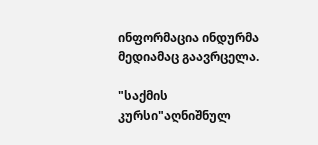ინფორმაცია ინდურმა მედიამაც გაავრცელა.

"საქმის კურსი"აღნიშნულ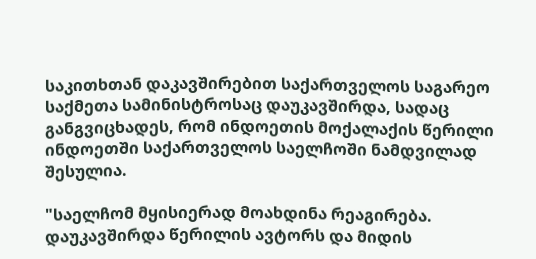საკითხთან დაკავშირებით საქართველოს საგარეო საქმეთა სამინისტროსაც დაუკავშირდა, სადაც განგვიცხადეს, რომ ინდოეთის მოქალაქის წერილი ინდოეთში საქართველოს საელჩოში ნამდვილად შესულია.

"საელჩომ მყისიერად მოახდინა რეაგირება. დაუკავშირდა წერილის ავტორს და მიდის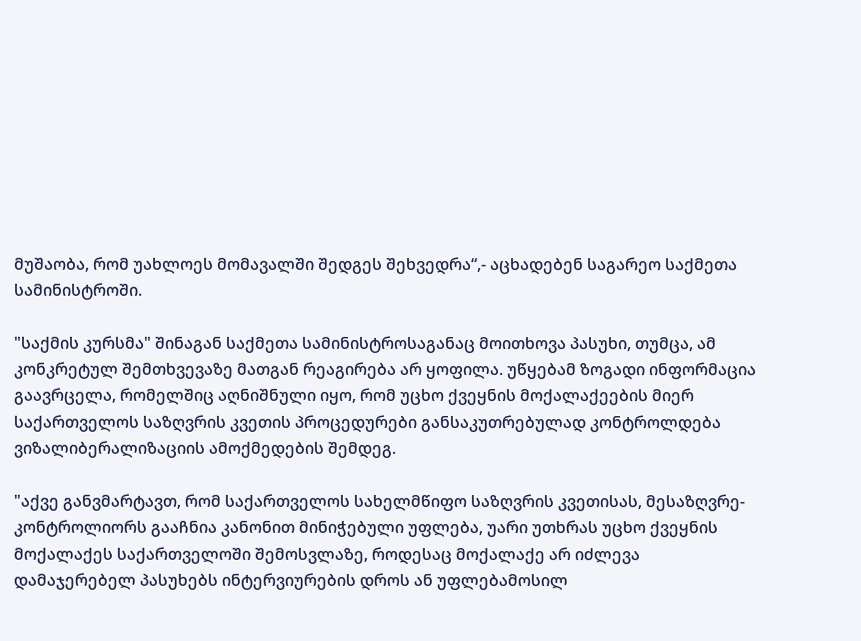მუშაობა, რომ უახლოეს მომავალში შედგეს შეხვედრა“,- აცხადებენ საგარეო საქმეთა სამინისტროში.

"საქმის კურსმა" შინაგან საქმეთა სამინისტროსაგანაც მოითხოვა პასუხი, თუმცა, ამ კონკრეტულ შემთხვევაზე მათგან რეაგირება არ ყოფილა. უწყებამ ზოგადი ინფორმაცია გაავრცელა, რომელშიც აღნიშნული იყო, რომ უცხო ქვეყნის მოქალაქეების მიერ საქართველოს საზღვრის კვეთის პროცედურები განსაკუთრებულად კონტროლდება ვიზალიბერალიზაციის ამოქმედების შემდეგ.

"აქვე განვმარტავთ, რომ საქართველოს სახელმწიფო საზღვრის კვეთისას, მესაზღვრე-კონტროლიორს გააჩნია კანონით მინიჭებული უფლება, უარი უთხრას უცხო ქვეყნის მოქალაქეს საქართველოში შემოსვლაზე, როდესაც მოქალაქე არ იძლევა დამაჯერებელ პასუხებს ინტერვიურების დროს ან უფლებამოსილ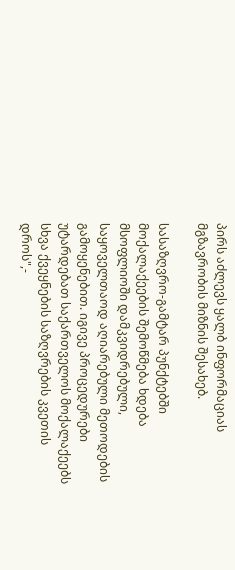პირს აძლევს ყალბ ინფორმაციას მგზავრობის მიზნის შესახებ.

სასაზღვრო-გამტარ პუნქტებში მოქალაქეების შემოწმება ხდება მსოფლიოში დამკვიდრებული, საყოველთაოდ აღიარებული მეთოდების გამოყენებით. იგივე პროცედურები უტარდებათ საქართველოს მოქალაქეებს სხვა ქვეყნების საზღვრების კვეთის დროს",-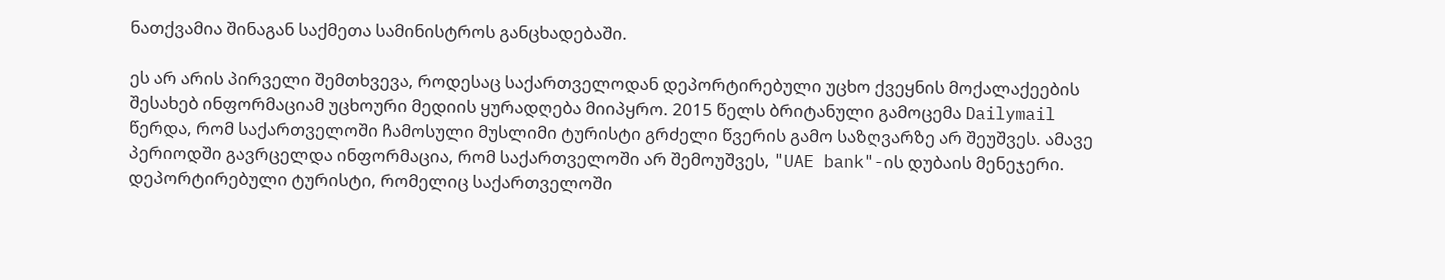ნათქვამია შინაგან საქმეთა სამინისტროს განცხადებაში.

ეს არ არის პირველი შემთხვევა, როდესაც საქართველოდან დეპორტირებული უცხო ქვეყნის მოქალაქეების შესახებ ინფორმაციამ უცხოური მედიის ყურადღება მიიპყრო. 2015 წელს ბრიტანული გამოცემა Dailymail წერდა, რომ საქართველოში ჩამოსული მუსლიმი ტურისტი გრძელი წვერის გამო საზღვარზე არ შეუშვეს. ამავე პერიოდში გავრცელდა ინფორმაცია, რომ საქართველოში არ შემოუშვეს, "UAE bank"-ის დუბაის მენეჯერი. დეპორტირებული ტურისტი, რომელიც საქართველოში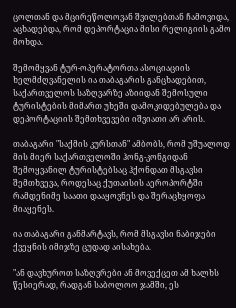ცოლთან და მცირეწოლოვან შვილებთან ჩამოვიდა, აცხადებდა, რომ დეპორტაცია მისი რელიგიის გამო მოხდა.

შემომყვან ტურ-ოპერატორთა ასოციაციის ხელმძღვანელის ია თაბაგარის განცხადებით, საქართველოს საზღვარზე აზიიდან შემოსული ტურისტების მიმართ უხეში დამოკიდებულება და დეპორტაციის შემთხვევები იშვიათი არ არის.

თაბაგარი "საქმის კურსთან" ამბობს, რომ უშუალოდ მის მიერ საქართველოში ჰონგ-კონგიდან შემოყვანილ ტურისტებსაც ჰქონდათ მსგავსი შემთხვევა, როდესაც ქუთაისის აეროპორტში რამდენიმე საათი დააყოვნეს და შერაცხყოფა მიაყენეს.

ია თაბაგარი განმარტავს, რომ მსგავსი ნაბიჯები ქვეყნის იმიჯზე ცუდად აისახება.

"ან დავხუროთ საზღვრები ან მოვექცეთ ამ ხალხს წესიერად, რადგან საბოლოო ჯამში, ეს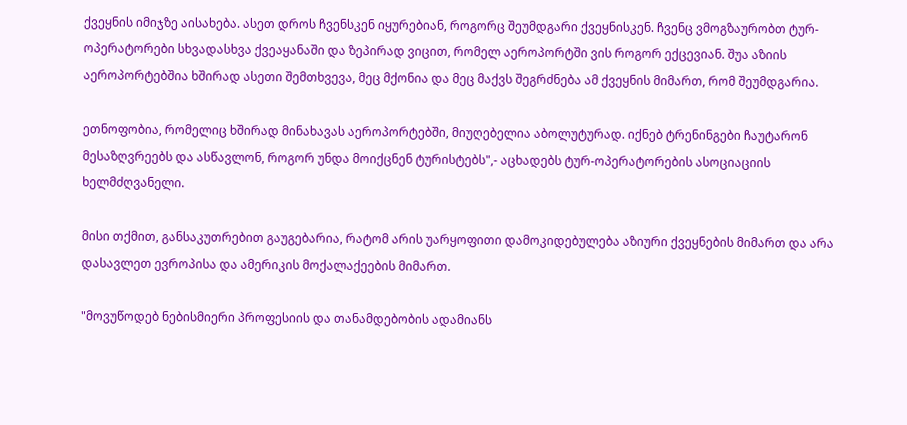ქვეყნის იმიჯზე აისახება. ასეთ დროს ჩვენსკენ იყურებიან, როგორც შეუმდგარი ქვეყნისკენ. ჩვენც ვმოგზაურობთ ტურ-ოპერატორები სხვადასხვა ქვეაყანაში და ზეპირად ვიცით, რომელ აეროპორტში ვის როგორ ექცევიან. შუა აზიის აეროპორტებშია ხშირად ასეთი შემთხვევა, მეც მქონია და მეც მაქვს შეგრძნება ამ ქვეყნის მიმართ, რომ შეუმდგარია.

ეთნოფობია, რომელიც ხშირად მინახავას აეროპორტებში, მიუღებელია აბოლუტურად. იქნებ ტრენინგები ჩაუტარონ მესაზღვრეებს და ასწავლონ, როგორ უნდა მოიქცნენ ტურისტებს",- აცხადებს ტურ-ოპერატორების ასოციაციის ხელმძღვანელი.

მისი თქმით, განსაკუთრებით გაუგებარია, რატომ არის უარყოფითი დამოკიდებულება აზიური ქვეყნების მიმართ და არა დასავლეთ ევროპისა და ამერიკის მოქალაქეების მიმართ.

"მოვუწოდებ ნებისმიერი პროფესიის და თანამდებობის ადამიანს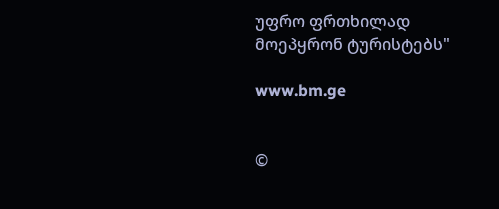უფრო ფრთხილად მოეპყრონ ტურისტებს"

www.bm.ge


©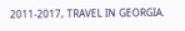2011-2017, TRAVEL IN GEORGIA.